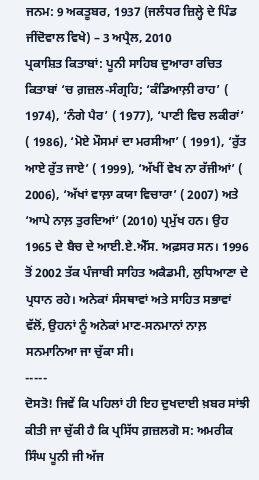ਜਨਮ: 9 ਅਕਤੂਬਰ, 1937 (ਜਲੰਧਰ ਜ਼ਿਲ੍ਹੇ ਦੇ ਪਿੰਡ ਜੀਂਦੋਵਾਲ ਵਿਖੇ) – 3 ਅਪ੍ਰੈਲ, 2010
ਪ੍ਰਕਾਸ਼ਿਤ ਕਿਤਾਬਾਂ: ਪੂਨੀ ਸਾਹਿਬ ਦੁਆਰਾ ਰਚਿਤ ਕਿਤਾਬਾਂ ‘ਚ ਗ਼ਜ਼ਲ-ਸੰਗ੍ਰਹਿ; ‘ਕੰਡਿਆਲ਼ੀ ਰਾਹ’ ( 1974), ‘ਨੰਗੇ ਪੈਰ’ ( 1977), ‘ਪਾਣੀ ਵਿਚ ਲਕੀਰਾਂ’ ( 1986), ‘ਮੋਏ ਮੌਸਮਾਂ ਦਾ ਮਰਸੀਆ’ ( 1991), ‘ਰੁੱਤ ਆਏ ਰੁੱਤ ਜਾਏ’ ( 1999), ‘ਅੱਖੀਂ ਵੇਖ ਨਾ ਰੱਜੀਆਂ’ ( 2006), ‘ਅੱਖਾਂ ਵਾਲ਼ਾ ਕਯਾ ਵਿਚਾਰਾ’ ( 2007) ਅਤੇ ‘ਆਪੇ ਨਾਲ਼ ਤੁਰਦਿਆਂ’ (2010) ਪ੍ਰਮੁੱਖ ਹਨ। ਉਹ 1965 ਦੇ ਬੈਚ ਦੇ ਆਈ.ਏ.ਐੱਸ. ਅਫ਼ਸਰ ਸਨ। 1996 ਤੋਂ 2002 ਤੱਕ ਪੰਜਾਬੀ ਸਾਹਿਤ ਅਕੈਡਮੀ, ਲੁਧਿਆਣਾ ਦੇ ਪ੍ਰਧਾਨ ਰਹੇ। ਅਨੇਕਾਂ ਸੰਸਥਾਵਾਂ ਅਤੇ ਸਾਹਿਤ ਸਭਾਵਾਂ ਵੱਲੋਂ, ਉਹਨਾਂ ਨੂੰ ਅਨੇਕਾਂ ਮਾਣ-ਸਨਮਾਨਾਂ ਨਾਲ਼ ਸਨਮਾਨਿਆ ਜਾ ਚੁੱਕਾ ਸੀ।
-----
ਦੋਸਤੋ! ਜਿਵੇਂ ਕਿ ਪਹਿਲਾਂ ਹੀ ਇਹ ਦੁਖਦਾਈ ਖ਼ਬਰ ਸਾਂਝੀ ਕੀਤੀ ਜਾ ਚੁੱਕੀ ਹੈ ਕਿ ਪ੍ਰਸਿੱਧ ਗ਼ਜ਼ਲਗੋ ਸ: ਅਮਰੀਕ ਸਿੰਘ ਪੂਨੀ ਜੀ ਅੱਜ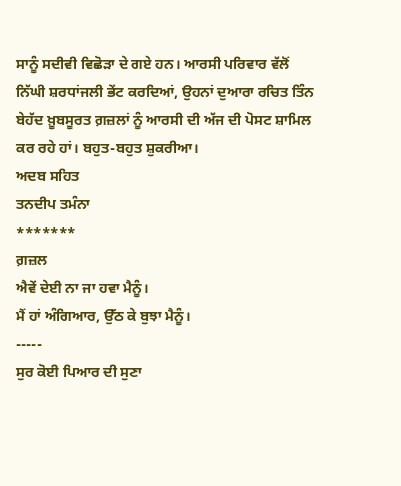ਸਾਨੂੰ ਸਦੀਵੀ ਵਿਛੋੜਾ ਦੇ ਗਏ ਹਨ। ਆਰਸੀ ਪਰਿਵਾਰ ਵੱਲੋਂ ਨਿੱਘੀ ਸ਼ਰਧਾਂਜਲੀ ਭੇਂਟ ਕਰਦਿਆਂ, ਉਹਨਾਂ ਦੁਆਰਾ ਰਚਿਤ ਤਿੰਨ ਬੇਹੱਦ ਖ਼ੂਬਸੂਰਤ ਗ਼ਜ਼ਲਾਂ ਨੂੰ ਆਰਸੀ ਦੀ ਅੱਜ ਦੀ ਪੋਸਟ ਸ਼ਾਮਿਲ ਕਰ ਰਹੇ ਹਾਂ। ਬਹੁਤ-ਬਹੁਤ ਸ਼ੁਕਰੀਆ।
ਅਦਬ ਸਹਿਤ
ਤਨਦੀਪ ਤਮੰਨਾ
*******
ਗ਼ਜ਼ਲ
ਐਵੇਂ ਦੇਈ ਨਾ ਜਾ ਹਵਾ ਮੈਨੂੰ।
ਮੈਂ ਹਾਂ ਅੰਗਿਆਰ, ਉੱਠ ਕੇ ਬੁਝਾ ਮੈਨੂੰ।
-----
ਸੁਰ ਕੋਈ ਪਿਆਰ ਦੀ ਸੁਣਾ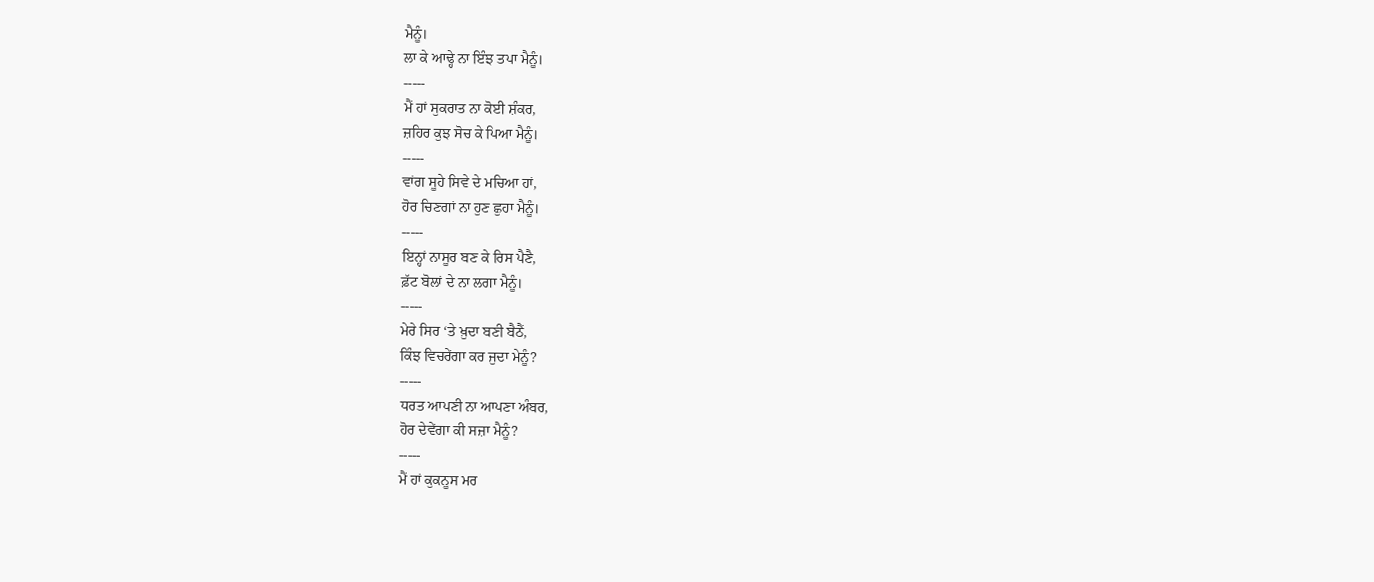ਮੈਨੂੰ।
ਲਾ ਕੇ ਆਢ੍ਹੇ ਨਾ ਇੰਝ ਤਪਾ ਮੈਨੂੰ।
-----
ਮੈਂ ਹਾਂ ਸੁਕਰਾਤ ਨਾ ਕੋਈ ਸ਼ੰਕਰ,
ਜ਼ਹਿਰ ਕੁਝ ਸੋਚ ਕੇ ਪਿਆ ਮੈਨੂੰ।
-----
ਵਾਂਗ ਸੂਹੇ ਸਿਵੇ ਦੇ ਮਚਿਆ ਹਾਂ,
ਹੋਰ ਚਿਣਗਾਂ ਨਾ ਹੁਣ ਛੁਹਾ ਮੈਨੂੰ।
-----
ਇਨ੍ਹਾਂ ਨਾਸੂਰ ਬਣ ਕੇ ਰਿਸ ਪੈਣੈ,
ਫ਼ੱਟ ਬੋਲਾਂ ਦੇ ਨਾ ਲਗਾ ਮੈਨੂੰ।
-----
ਮੇਰੇ ਸਿਰ ‘ਤੇ ਖ਼ੁਦਾ ਬਣੀ ਬੈਠੈਂ,
ਕਿੰਝ ਵਿਚਰੇਂਗਾ ਕਰ ਜੁਦਾ ਮੇਨੂੰ?
-----
ਧਰਤ ਆਪਣੀ ਨਾ ਆਪਣਾ ਅੰਬਰ,
ਹੋਰ ਦੇਵੇਂਗਾ ਕੀ ਸਜ਼ਾ ਮੈਨੂੰ?
-----
ਮੈਂ ਹਾਂ ਕੁਕਨੂਸ ਮਰ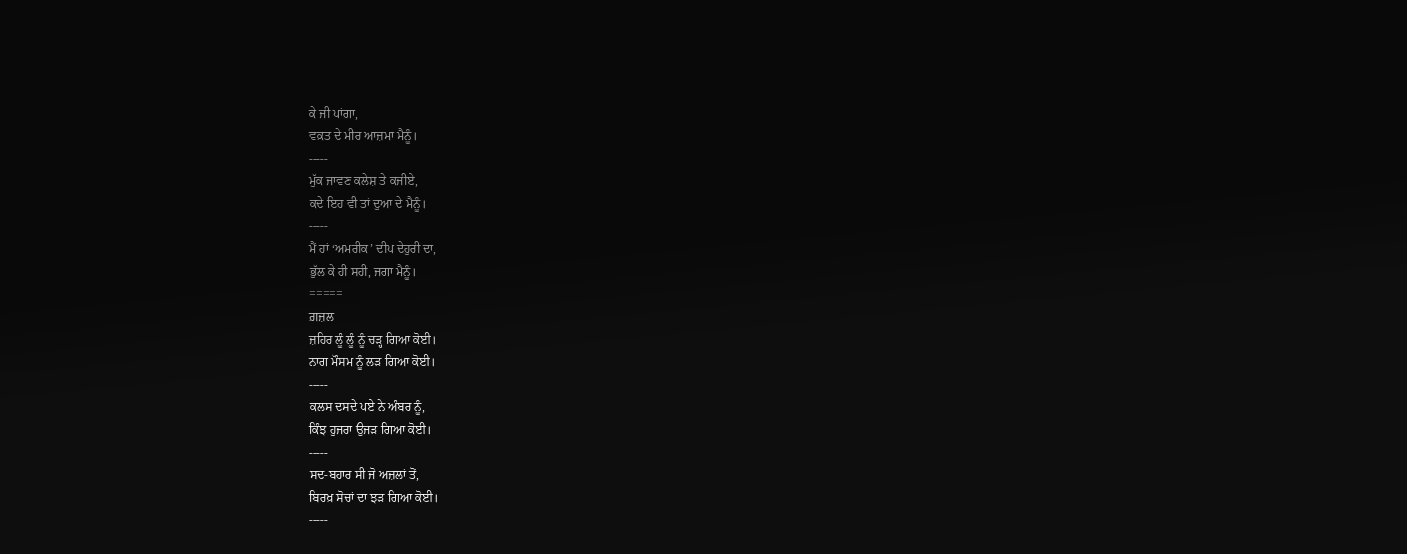ਕੇ ਜੀ ਪਾਂਗਾ,
ਵਕ਼ਤ ਦੇ ਮੀਰ ਆਜ਼ਮਾ ਮੈਨੂੰ।
-----
ਮੁੱਕ ਜਾਵਣ ਕਲੇਸ਼ ਤੇ ਕਜੀਏ,
ਕਦੇ ਇਹ ਵੀ ਤਾਂ ਦੁਆ ਦੇ ਮੈਨੂੰ।
-----
ਮੈਂ ਹਾਂ ‘ਅਮਰੀਕ’ ਦੀਪ ਦੇਹੁਰੀ ਦਾ,
ਭੁੱਲ ਕੇ ਹੀ ਸਹੀ, ਜਗਾ ਮੈਨੂੰ।
=====
ਗ਼ਜ਼ਲ
ਜ਼ਹਿਰ ਲੂੰ ਲੂੰ ਨੂੰ ਚੜ੍ਹ ਗਿਆ ਕੋਈ।
ਨਾਗ ਮੌਸਮ ਨੂੰ ਲੜ ਗਿਆ ਕੋਈ।
-----
ਕਲਸ ਦਸਦੇ ਪਏ ਨੇ ਅੰਬਰ ਨੂੰ,
ਕਿੰਝ ਹੁਜਰਾ ਉਜੜ ਗਿਆ ਕੋਈ।
-----
ਸਦ-ਬਹਾਰ ਸੀ ਜੋ ਅਜ਼ਲਾਂ ਤੋਂ,
ਬਿਰਖ਼ ਸੋਚਾਂ ਦਾ ਝੜ ਗਿਆ ਕੋਈ।
-----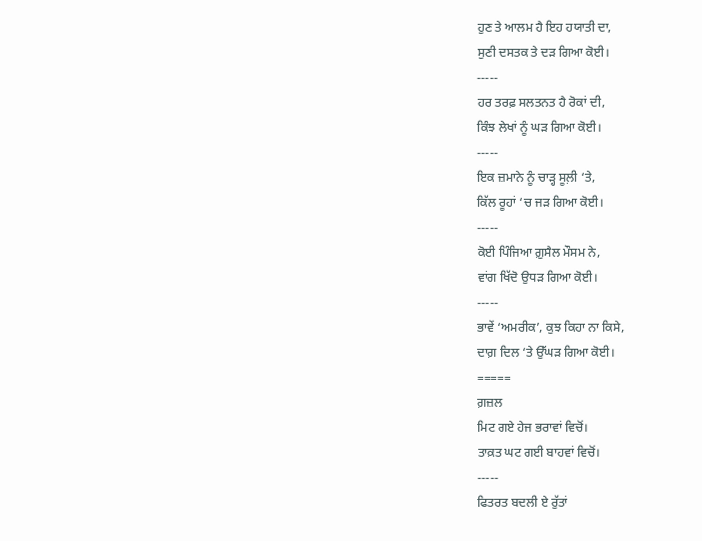ਹੁਣ ਤੇ ਆਲਮ ਹੈ ਇਹ ਹਯਾਤੀ ਦਾ,
ਸੁਣੀ ਦਸਤਕ ਤੇ ਦੜ ਗਿਆ ਕੋਈ।
-----
ਹਰ ਤਰਫ਼ ਸਲਤਨਤ ਹੈ ਰੋਕਾਂ ਦੀ,
ਕਿੰਝ ਲੇਖਾਂ ਨੂੰ ਘੜ ਗਿਆ ਕੋਈ।
-----
ਇਕ ਜ਼ਮਾਨੇ ਨੂੰ ਚਾੜ੍ਹ ਸੂਲ਼ੀ ‘ਤੇ,
ਕਿੱਲ ਰੂਹਾਂ ‘ਚ ਜੜ ਗਿਆ ਕੋਈ।
-----
ਕੋਈ ਪਿੰਜਿਆ ਗ਼ੁਸੈਲ ਮੌਸਮ ਨੇ,
ਵਾਂਗ ਖਿੱਦੋ ਉਧੜ ਗਿਆ ਕੋਈ।
-----
ਭਾਵੇਂ ‘ਅਮਰੀਕ’, ਕੁਝ ਕਿਹਾ ਨਾ ਕਿਸੇ,
ਦਾਗ਼ ਦਿਲ ‘ਤੇ ਉੱਘੜ ਗਿਆ ਕੋਈ।
=====
ਗ਼ਜ਼ਲ
ਮਿਟ ਗਏ ਹੇਜ ਭਰਾਵਾਂ ਵਿਚੋਂ।
ਤਾਕ਼ਤ ਘਟ ਗਈ ਬਾਹਵਾਂ ਵਿਚੋਂ।
-----
ਫਿਤਰਤ ਬਦਲੀ ਏ ਰੁੱਤਾਂ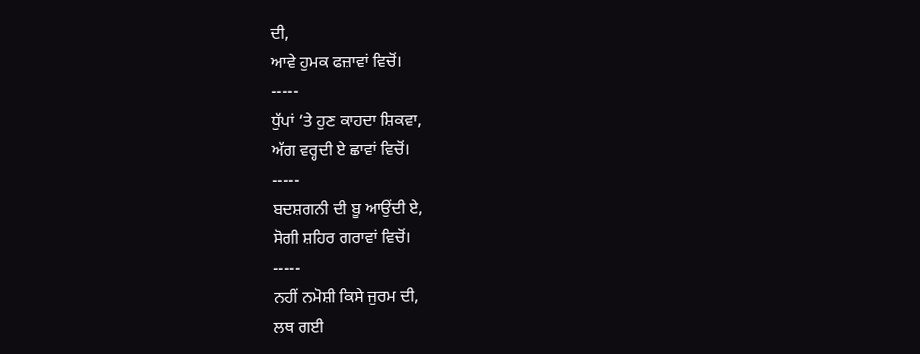ਦੀ,
ਆਵੇ ਹੁਮਕ ਫਜ਼ਾਵਾਂ ਵਿਚੋਂ।
-----
ਧੁੱਪਾਂ ‘ਤੇ ਹੁਣ ਕਾਹਦਾ ਸ਼ਿਕਵਾ,
ਅੱਗ ਵਰ੍ਹਦੀ ਏ ਛਾਵਾਂ ਵਿਚੋਂ।
-----
ਬਦਸ਼ਗਨੀ ਦੀ ਬੂ ਆਉਂਦੀ ਏ,
ਸੋਗੀ ਸ਼ਹਿਰ ਗਰਾਵਾਂ ਵਿਚੋਂ।
-----
ਨਹੀਂ ਨਮੋਸ਼ੀ ਕਿਸੇ ਜੁਰਮ ਦੀ,
ਲਥ ਗਈ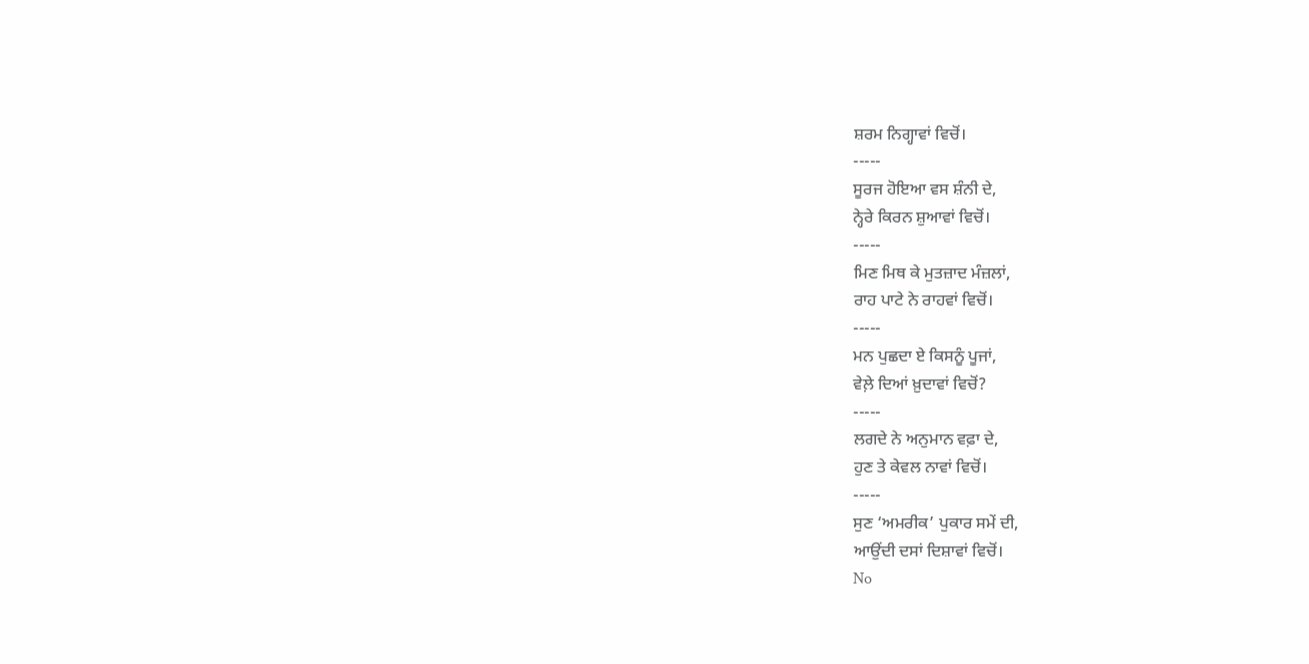ਸ਼ਰਮ ਨਿਗ੍ਹਾਵਾਂ ਵਿਚੋਂ।
-----
ਸੂਰਜ ਹੋਇਆ ਵਸ ਸ਼ੰਨੀ ਦੇ,
ਨ੍ਹੇਰੇ ਕਿਰਨ ਸ਼ੁਆਵਾਂ ਵਿਚੋਂ।
-----
ਮਿਣ ਮਿਥ ਕੇ ਮੁਤਜ਼ਾਦ ਮੰਜ਼ਲਾਂ,
ਰਾਹ ਪਾਟੇ ਨੇ ਰਾਹਵਾਂ ਵਿਚੋਂ।
-----
ਮਨ ਪੁਛਦਾ ਏ ਕਿਸਨੂੰ ਪੂਜਾਂ,
ਵੇਲ਼ੇ ਦਿਆਂ ਖ਼ੁਦਾਵਾਂ ਵਿਚੋਂ?
-----
ਲਗਦੇ ਨੇ ਅਨੁਮਾਨ ਵਫ਼ਾ ਦੇ,
ਹੁਣ ਤੇ ਕੇਵਲ ਨਾਵਾਂ ਵਿਚੋਂ।
-----
ਸੁਣ ‘ਅਮਰੀਕ’ ਪੁਕਾਰ ਸਮੇਂ ਦੀ,
ਆਉਂਦੀ ਦਸਾਂ ਦਿਸ਼ਾਵਾਂ ਵਿਚੋਂ।
No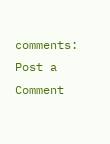comments:
Post a Comment